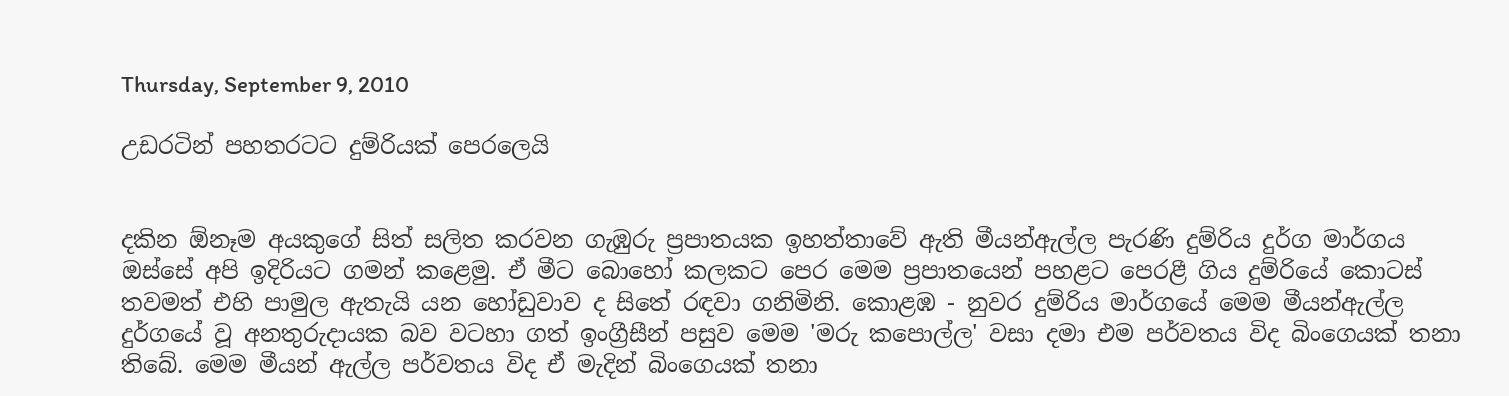Thursday, September 9, 2010

උඩරටින් පහතරටට දුම්රියක් පෙරලෙයි


දකින ඕනෑම අයකුගේ සිත් සලිත කරවන ගැඹුරු ප්‍රපාතයක ඉහත්තාවේ ඇති මීයන්ඇල්ල පැරණි දුම්රිය දුර්ග මාර්ගය ඔස්සේ අපි ඉදිරියට ගමන් කළෙමු. ඒ මීට බොහෝ කලකට පෙර මෙම ප්‍රපාතයෙන් පහළට පෙරළී ගිය දුම්රියේ කොටස් තවමත් එහි පාමුල ඇතැයි යන හෝඩුවාව ද සිතේ රඳවා ගනිමිනි. කොළඹ - නුවර දුම්රිය මාර්ගයේ මෙම මීයන්ඇල්ල දුර්ගයේ වූ අනතුරුදායක බව වටහා ගත් ඉංග්‍රීසීන් පසුව මෙම 'මරු කපොල්ල' වසා දමා එම පර්වතය විද බිංගෙයක් තනා තිබේ. මෙම මීයන් ඇල්ල පර්වතය විද ඒ මැදින් බිංගෙයක් තනා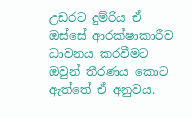උඩරට දුම්රිය ඒ ඔස්සේ ආරක්ෂාකාරීව ධාවනය කරවීමට ඔවුන් තීරණය කොට ඇත්තේ ඒ අනුවය.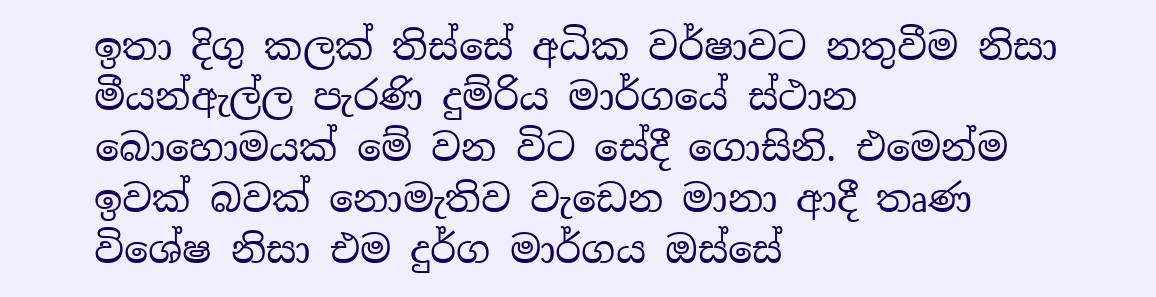ඉතා දිගු කලක් තිස්සේ අධික වර්ෂාවට නතුවීම නිසා මීයන්ඇල්ල පැරණි දුම්රිය මාර්ගයේ ස්ථාන බොහොමයක් මේ වන විට සේදී ගොසිනි. එමෙන්ම ඉවක් බවක් නොමැතිව වැඩෙන මානා ආදී තෘණ විශේෂ නිසා එම දුර්ග මාර්ගය ඔස්සේ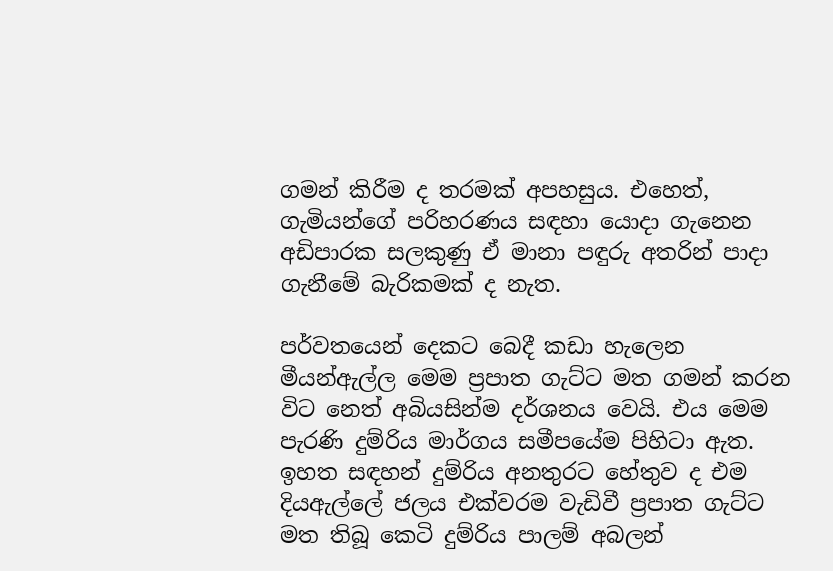ගමන් කිරීම ද තරමක් අපහසුය. එහෙත්, ගැමියන්ගේ පරිහරණය සඳහා යොදා ගැනෙන අඩිපාරක සලකුණු ඒ මානා පඳුරු අතරින් පාදා ගැනීමේ බැරිකමක් ද නැත.

පර්වතයෙන් දෙකට බෙදී කඩා හැලෙන මීයන්ඇල්ල මෙම ප්‍රපාත ගැට්ට මත ගමන් කරන විට නෙත් අබියසින්ම දර්ශනය වෙයි. එය මෙම පැරණි දුම්රිය මාර්ගය සමීපයේම පිහිටා ඇත. ඉහත සඳහන් දුම්රිය අනතුරට හේතුව ද එම දියඇල්ලේ ජලය එක්වරම වැඩිවී ප්‍රපාත ගැට්ට මත තිබූ කෙටි දුම්රිය පාලම් අබලන්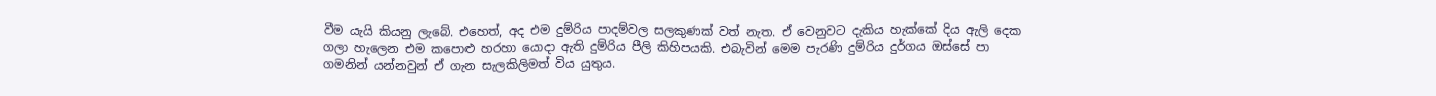වීම යැයි කියනු ලැබේ. එහෙත්, අද එම දුම්රිය පාදම්වල සලකුණක් වත් නැත. ඒ වෙනුවට දැකිය හැක්කේ දිය ඇලි දෙක ගලා හැලෙන එම කපොළු හරහා යොදා ඇති දුම්රිය පීලි කිහිපයකි. එබැවින් මෙම පැරණි දුම්රිය දුර්ගය ඔස්සේ පා ගමනින් යන්නවුන් ඒ ගැන සැලකිලිමත් විය යුතුය.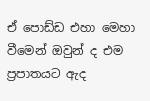ඒ පොඩ්ඩ එහා මෙහා වීමෙන් ඔවුන් ද එම ප්‍රපාතයට ඇද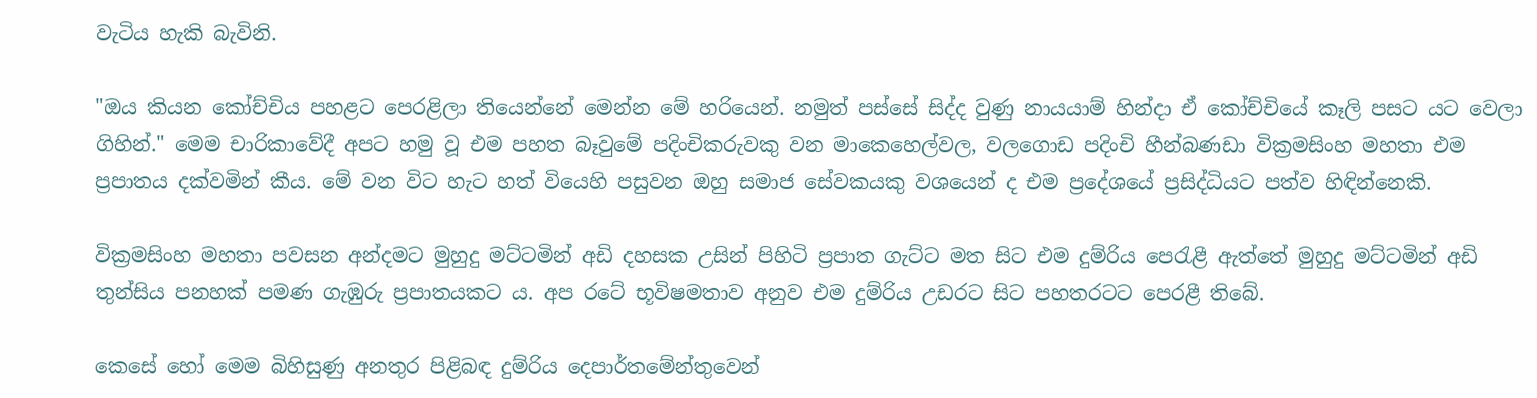වැටිය හැකි බැවිනි.

"ඔය කියන කෝච්චිය පහළට පෙරළිලා තියෙන්නේ මෙන්න මේ හරියෙන්. නමුත් පස්සේ සිද්ද වුණු නායයාම් හින්දා ඒ කෝච්චියේ කෑලි පසට යට වෙලා ගිහින්." මෙම චාරිකාවේදී අපට හමු වූ එම පහත බෑවුමේ පදිංචිකරුවකු වන මාකෙහෙල්වල, වලගොඩ පදිංචි හීන්බණඩා වික්‍රමසිංහ මහතා එම ප්‍රපාතය දක්වමින් කීය. මේ වන විට හැට හත් වියෙහි පසුවන ඔහු සමාජ සේවකයකු වශයෙන් ද එම ප්‍රදේශයේ ප්‍රසිද්ධියට පත්ව හිඳින්නෙකි.

වික්‍රමසිංහ මහතා පවසන අන්දමට මුහුදු මට්ටමින් අඩි දහසක උසින් පිහිටි ප්‍රපාත ගැට්ට මත සිට එම දුම්රිය පෙරැළී ඇත්තේ මුහුදු මට්ටමින් අඩි තුන්සිය පනහක් පමණ ගැඹුරු ප්‍රපාතයකට ය. අප රටේ භූවිෂමතාව අනුව එම දුම්රිය උඩරට සිට පහතරටට පෙරළී තිබේ.

කෙසේ හෝ මෙම බිහිසුණු අනතුර පිළිබඳ දුම්රිය දෙපාර්තමේන්තුවෙන්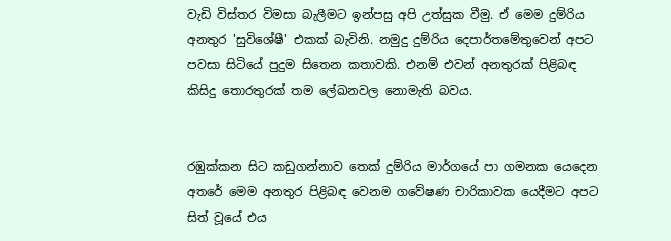වැඩි විස්තර විමසා බැලීමට ඉන්පසු අපි උත්සුක වීමු. ඒ මෙම දුම්රිය අනතුර 'සුවිශේෂී' එකක් බැවිනි. නමුදු දුම්රිය දෙපාර්තමේතුවෙන් අපට පවසා සිටියේ පුදුම සිතෙන කතාවකි. එනම් එවන් අනතුරක් පිළිබඳ කිසිදු තොරතුරක් තම ලේඛනවල නොමැති බවය.


රඹුක්කන සිට කඩුගන්නාව තෙක් දුම්රිය මාර්ගයේ පා ගමනක යෙදෙන අතරේ මෙම අනතුර පිළිබඳ වෙනම ගවේෂණ චාරිකාවක යෙදීමට අපට සිත් වූයේ එය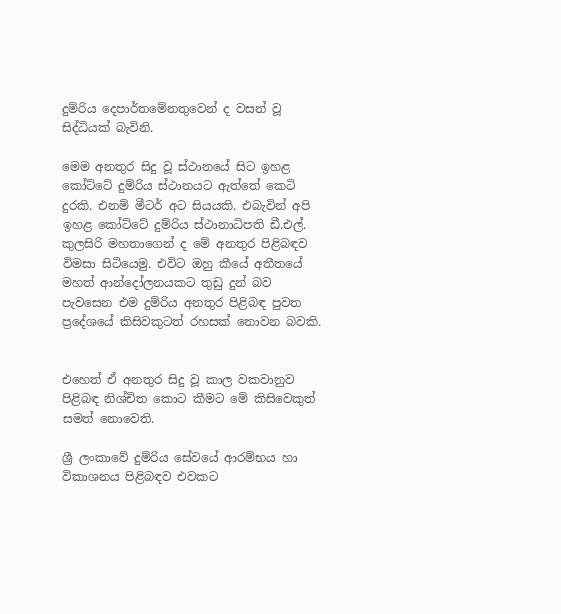දුම්රිය දෙපාර්තමේනතුවෙන් ද වසන් වූ සිද්ධියක් බැවිනි.

මෙම අනතුර සිදු වූ ස්ථානයේ සිට ඉහළ කෝට්ටේ දුම්රිය ස්ථානයට ඇත්තේ කෙටි දුරකි. එනම් මීටර් අට සියයකි. එබැවින් අපි ඉහළ කෝට්ටේ දුම්රිය ස්ථානාධිපති ඩී.එල්. කුලසිරි මහතාගෙන් ද මේ අනතුර පිළිබඳව විමසා සිටියෙමු. එවිට ඔහු කීයේ අතීතයේ මහත් ආන්දෝලනයකට තුඩු දුන් බව පැවසෙන එම දුම්රිය අනතුර පිළිබඳ පුවත ප්‍රදේශයේ කිසිවකුටත් රහසක් නොවන බවකි.


එහෙත් ඒ අනතුර සිදු වූ කාල වකවානුව පිළිබඳ නිශ්චිත කොට කීමට මේ කිසිවෙකුත් සමත් නොවෙති.

ශ්‍රී ලංකාවේ දුම්රිය සේවයේ ආරම්භය හා විකාශනය පිළිබඳව එවකට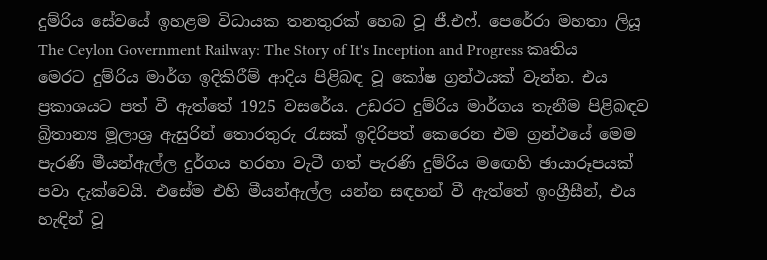දුම්රිය සේවයේ ඉහළම විධායක තනතුරක් හෙබ වූ ජී.එෆ්. පෙරේරා මහතා ලියූ The Ceylon Government Railway: The Story of It's Inception and Progress කෘතිය මෙරට දුම්රිය මාර්ග ඉදිකිරීම් ආදිය පිළිබඳ වූ කෝෂ ග්‍රන්ථයක් වැන්න. එය ප්‍රකාශයට පත් වී ඇත්තේ 1925 වසරේය. උඩරට දුම්රිය මාර්ගය තැනීම පිළිබඳව බ්‍රිතාන්‍ය මූලාශ්‍ර ඇසුරින් තොරතුරු රැසක් ඉදිරිපත් කෙරෙන එම ග්‍රන්ථයේ මෙම පැරණි මීයන්ඇල්ල දුර්ගය හරහා වැටී ගත් පැරණි දුම්රිය මඟෙහි ඡායාරූපයක් පවා දැක්වෙයි. එසේම එහි මීයන්ඇල්ල යන්න සඳහන් වී ඇත්තේ ඉංග්‍රීසීන්, එය හැඳින් වූ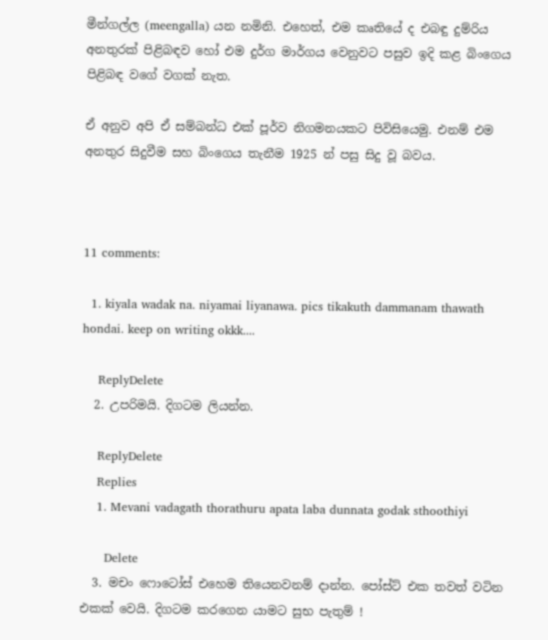මීන්ගල්ල (meengalla) යන නමිනි. එහෙත්, එම කෘතියේ ද එබඳු දුම්රිය අනතුරක් පිළිබඳව හෝ එම දුර්ග මාර්ගය වෙනුවට පසුව ඉදි කළ බිංගෙය පිළිබඳ වගේ වගක් නැත.

ඒ අනුව අපි ඒ සම්බන්ධ එක් පූර්ව නිගමනයකට පිවිසියෙමු. එනම් එම අනතුර සිදුවීම සහ බිංගෙය තැනීම 1925 න් පසු සිදු වූ බවය.



11 comments:

  1. kiyala wadak na. niyamai liyanawa. pics tikakuth dammanam thawath hondai. keep on writing okkk....

    ReplyDelete
  2. උපරිමයි. දිගටම ලියන්න.

    ReplyDelete
    Replies
    1. Mevani vadagath thorathuru apata laba dunnata godak sthoothiyi

      Delete
  3. මචං ෆොටෝස් එහෙම තියෙනවනම් දාන්න. පෝස්ට් එක තවත් වටින එකක් වෙයි. දිගටම කරගෙන යාමට සුභ පැතුම් !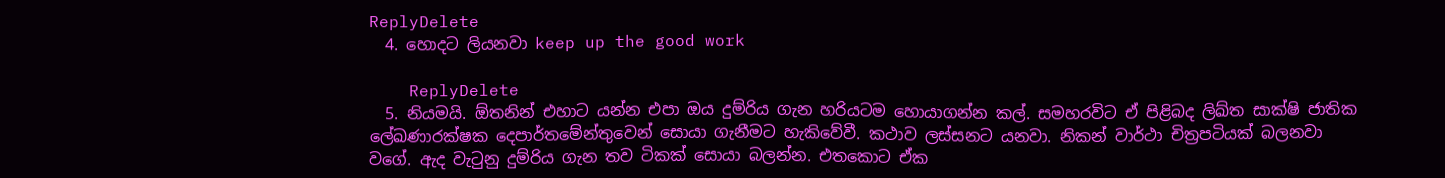ReplyDelete
  4. හොදට ලියනවා keep up the good work

    ReplyDelete
  5. නියමයි. ඕතනින් එහාට යන්න එපා ඔය දුම්රිය ගැන හරියටම හොයාගන්න කල්. සමහරවිට ඒ පිළිබද ලිඛ්ත සාක්ෂි ජාතික ලේඛණාරක්ෂක දෙපාර්තමේන්තුවෙන් සොයා ගැනීමට හැකිවේවී. කථාව ලස්සනට යනවා. නිකන් වාර්ථා චිත්‍රපටියක් බලනවා වගේ. ඇද වැටුනු දුම්රිය ගැන තව ටිකක් සොයා බලන්න. එතකොට ඒක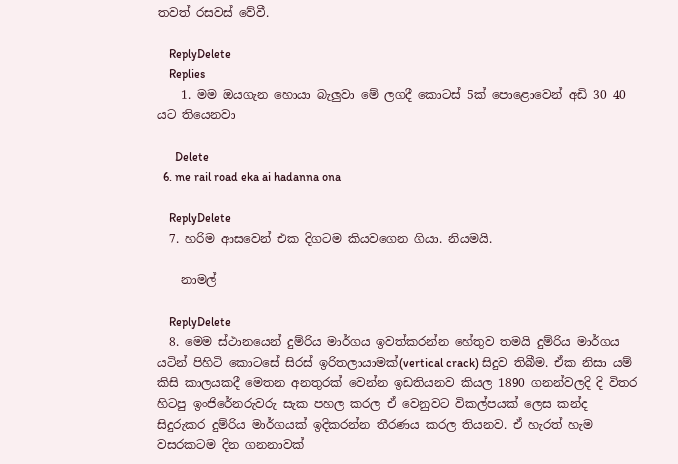තවත් රසවස් වේවී.

    ReplyDelete
    Replies
    1. මම ඔයගැන හොයා බැලුවා මේ ලගදී කොටස් 5ක් පොළොවෙන් අඩි 30 40 යට තියෙනවා

      Delete
  6. me rail road eka ai hadanna ona

    ReplyDelete
  7. හරිම ආසවෙන් එක දිගටම කියවගෙන ගියා. නියමයි.

    නාමල්

    ReplyDelete
  8. මෙම ස්ථානයෙන් දුම්රිය මාර්ගය ඉවත්කරන්න හේතුව තමයි දුම්රිය මාර්ගය යටින් පිහිටි කොටසේ සිරස් ඉරිතලායාමක්(vertical crack) සිදුව තිබීම. ඒක නිසා යම් කිසි කාලයකදී මෙතන අනතුරක් වෙන්න ඉඩතියනව කියල 1890 ගනන්වලදි දි විතර හිටපු ඉංජිරේනරුවරු සැක පහල කරල ඒ වෙනුවට විකල්පයක් ලෙස කන්ද සිදුරුකර දුම්රිය මාර්ගයක් ඉදිකරන්න තීරණය කරල තියනව. ඒ හැරත් හැම වසරකටම දින ගනනාවක්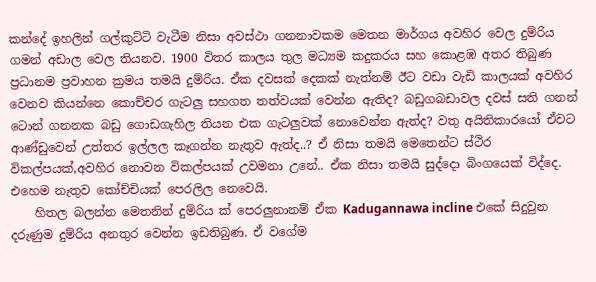කන්දේ ඉහලින් ගල්කුට්ටි වැටීම නිසා අවස්ථා ගනනාවකම මෙතන මාර්ගය අවහිර වෙල දුම්රිය ගමන් අඩාල වෙල තියනව. 1900 විතර කාලය තුල මධ්‍යම කදුකරය සහ කොළඹ අතර තිබුණ ප්‍රධානම ප්‍රවාහන ක්‍රමය තමයි දුම්රිය. ඒක දවසක් දෙකක් නැත්නම් ඊට වඩා වැඩි කාලයක් අවහිර වෙනව කියන්නෙ කොච්චර ගැටලු සහගත තත්වයක් වෙන්න ඇතිද? බඩුගබඩාවල දවස් සති ගනන් ටොන් ගනනක බඩු ගොඩගැහිල තියන එක ගැටලුවක් නොවෙන්න ඇත්ද? වතු අයිතිකාරයෝ ඒවට ආණ්ඩුවෙන් උත්තර ඉල්ලල කෑගන්න නැතුව ඇත්ද..? ඒ නිසා තමයි මෙතෙන්ට ස්ථිර විකල්පයක්,අවහිර නොවන විකල්පයක් උවමනා උනේ.. ඒක නිසා තමයි සුද්දො බිංගයෙක් විද්දෙ. එහෙම නැතුව කෝච්චියක් පෙරලිල නෙවෙයි.
    හිතල බලන්න මෙතනින් දුම්රිය ක් පෙරලුනානම් ඒක Kadugannawa incline එකේ සිදුවුන දරුණුම දුම්රිය අනතුර වෙන්න ඉඩතිබුණ. ඒ වගේම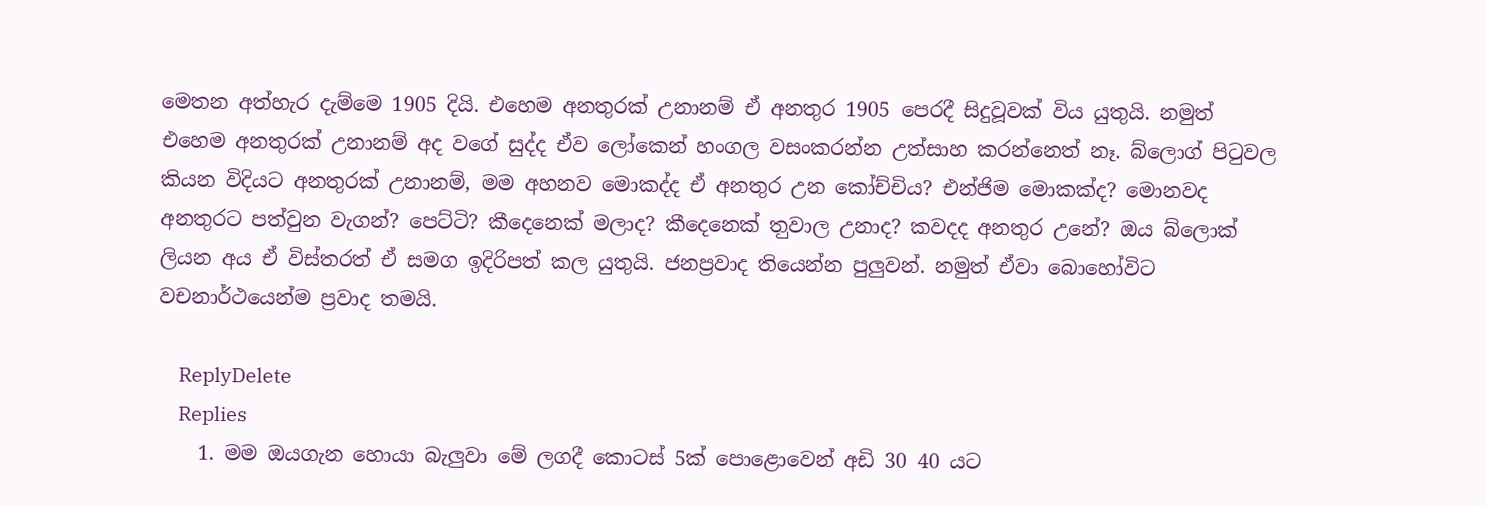මෙතන අත්හැර දැම්මෙ 1905 දියි. එහෙම අනතුරක් උනානම් ඒ අනතුර 1905 පෙරදී සිදුවූවක් විය යුතුයි. නමුත් එහෙම අනතුරක් උනානම් අද වගේ සුද්ද ඒව ලෝකෙන් හංගල වසංකරන්න උත්සාහ කරන්නෙත් නෑ. බ්ලොග් පිටුවල කියන විදියට අනතුරක් උනානම්, මම අහනව මොකද්ද ඒ අනතුර උන කෝච්චිය? එන්ජිම මොකක්ද? මොනවද අනතුරට පත්වුන වැගන්? පෙට්ටි? කීදෙනෙක් මලාද? කීදෙනෙක් ත‍ුවාල උනාද? කවදද අනතුර උනේ? ඔය බ්ලොක් ලියන අය ඒ විස්තරත් ඒ සමග ඉදිරිපත් කල යුතුයි. ජනප්‍රවාද තියෙන්න පුලුවන්. නමුත් ඒවා ‍බොහෝවිට වචනාර්ථයෙන්ම ප්‍රවාද තමයි.

    ReplyDelete
    Replies
    1. මම ඔයගැන හොයා බැලුවා මේ ලගදී කොටස් 5ක් පොළොවෙන් අඩි 30 40 යට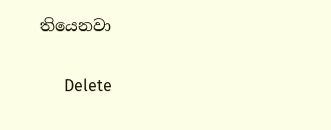තියෙනවා

      Delete